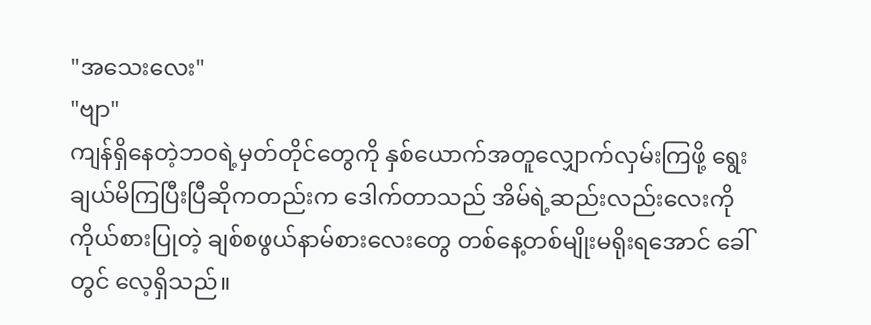"အသေးလေး"
"ဗျာ"
ကျန်ရှိနေတဲ့ဘဝရဲ့မှတ်တိုင်တွေကို နှစ်ယောက်အတူလျှောက်လှမ်းကြဖို့ ရွေးချယ်မိကြပြီးပြီဆိုကတည်းက ဒေါက်တာသည် အိမ်ရဲ့ဆည်းလည်းလေးကို ကိုယ်စားပြုတဲ့ ချစ်စဖွယ်နာမ်စားလေးတွေ တစ်နေ့တစ်မျိုးမရိုးရအောင် ခေါ်တွင် လေ့ရှိသည်။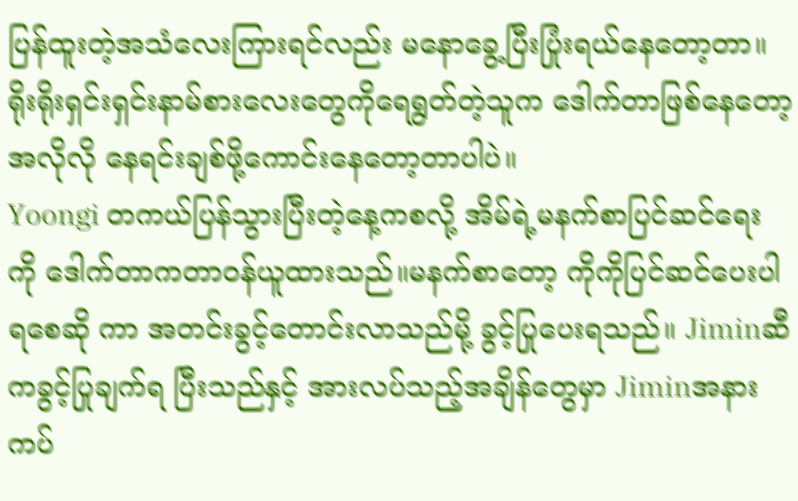ပြန်ထူးတဲ့အသံလေးကြားရင်လည်း မနောခွေ့ပြီးပြုံးရယ်နေတော့တာ။ ရိုးရိုးရှင်းရှင်းနာမ်စားလေးတွေကိုရေရွတ်တဲ့သူက ဒေါက်တာဖြစ်နေတော့ အလိုလို နေရင်းချစ်ဖို့ကောင်းနေတော့တာပါပဲ။
Yoongi တကယ်ပြန်သွားပြီးတဲ့နေ့ကစလို့ အိမ်ရဲ့မနက်စာပြင်ဆင်ရေး ကို ဒေါက်တာကတာဝန်ယူထားသည်။မနက်စာတော့ ကိုကိုပြင်ဆင်ပေးပါရစေဆို ကာ အတင်းခွင့်တောင်းလာသည်မို့ ခွင့်ပြုပေးရသည်။ Jiminဆီကခွင့်ပြုချက်ရ ပြီးသည်နှင့် အားလပ်သည့်အချိန်တွေမှာ Jiminအနားကပ်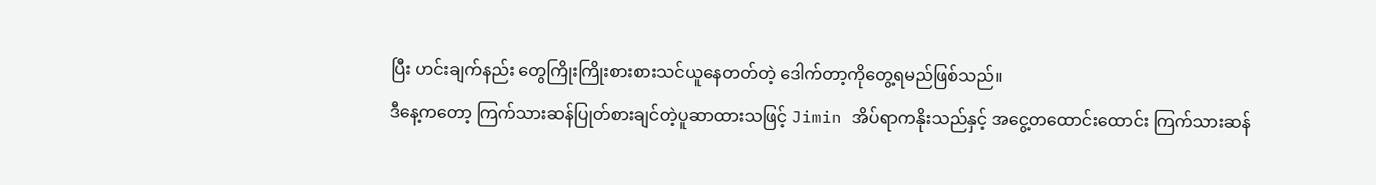ပြီး ဟင်းချက်နည်း တွေကြိုးကြိုးစားစားသင်ယူနေတတ်တဲ့ ဒေါက်တာ့ကိုတွေ့ရမည်ဖြစ်သည်။
ဒီနေ့ကတော့ ကြက်သားဆန်ပြုတ်စားချင်တဲ့ပူဆာထားသဖြင့် Jimin အိပ်ရာကနိုးသည်နှင့် အငွေ့တထောင်းထောင်း ကြက်သားဆန်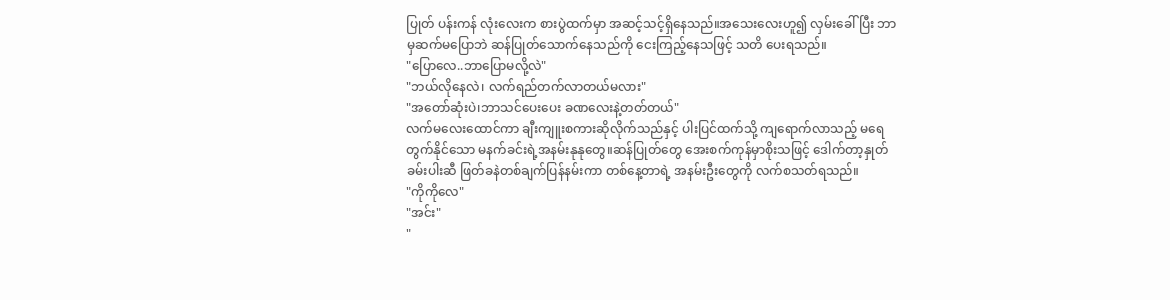ပြုတ် ပန်းကန် လုံးလေးက စားပွဲထက်မှာ အဆင့်သင့်ရှိနေသည်။အသေးလေးဟူ၍ လှမ်းခေါ်ပြီး ဘာမှဆက်မပြောဘဲ ဆန်ပြုတ်သောက်နေသည်ကို ငေးကြည့်နေသဖြင့် သတိ ပေးရသည်။
"ပြောလေ..ဘာပြောမလို့လဲ"
"ဘယ်လိုနေလဲ၊ လက်ရည်တက်လာတယ်မလား"
"အတော်ဆုံးပဲ၊ဘာသင်ပေးပေး ခဏလေးနဲ့တတ်တယ်"
လက်မလေးထောင်ကာ ချီးကျူးစကားဆိုလိုက်သည်နှင့် ပါးပြင်ထက်သို့ ကျရောက်လာသည့် မရေတွက်နိုင်သော မနက်ခင်းရဲ့အနမ်းနုနုတွေ။ဆန်ပြုတ်တွေ အေးစက်ကုန်မှာစိုးသဖြင့် ဒေါက်တာ့နှုတ်ခမ်းပါးဆီ ဖြတ်ခနဲတစ်ချက်ပြန်နမ်းကာ တစ်နေ့တာရဲ့ အနမ်းဦးတွေကို လက်စသတ်ရသည်။
"ကိုကိုလေ"
"အင်း"
"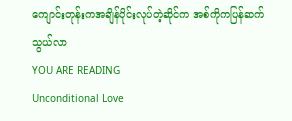ကျောင်းတုန်းကအချိန်ပိုင်းလုပ်တဲ့ဆိုင်က အစ်ကိုကပြန်ဆက်သွယ်လာ
YOU ARE READING
Unconditional Love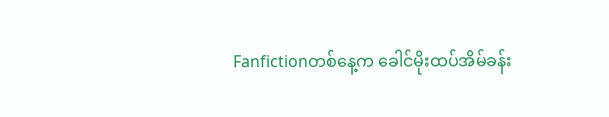Fanfictionတစ်နေ့က ခေါင်မိုးထပ်အိမ်ခန်း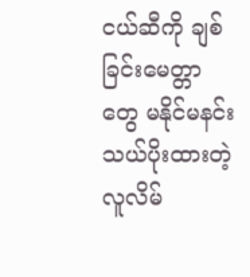ငယ်ဆီကို ချစ်ခြင်းမေတ္တာတွေ မနိုင်မနင်းသယ်ပိုးထားတဲ့ လူလိမ်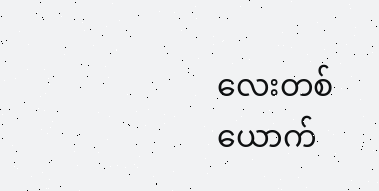လေးတစ်ယောက်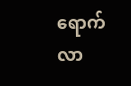ရောက်လာ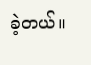ခဲ့တယ်။